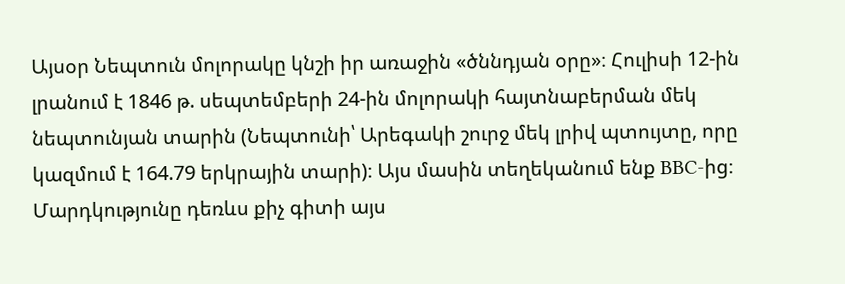Այսօր Նեպտուն մոլորակը կնշի իր առաջին «ծննդյան օրը»։ Հուլիսի 12-ին լրանում է 1846 թ. սեպտեմբերի 24-ին մոլորակի հայտնաբերման մեկ նեպտունյան տարին (Նեպտունի՝ Արեգակի շուրջ մեկ լրիվ պտույտը, որը կազմում է 164.79 երկրային տարի)։ Այս մասին տեղեկանում ենք BBC-ից։
Մարդկությունը դեռևս քիչ գիտի այս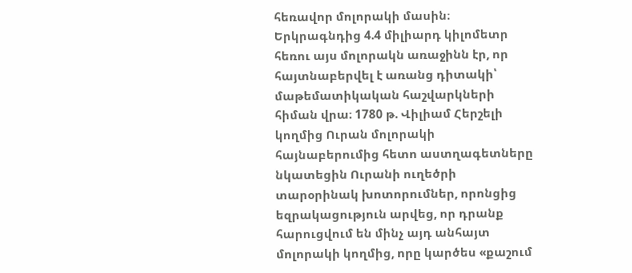հեռավոր մոլորակի մասին։ Երկրագնդից 4.4 միլիարդ կիլոմետր հեռու այս մոլորակն առաջինն էր, որ հայտնաբերվել է առանց դիտակի՝ մաթեմատիկական հաշվարկների հիման վրա։ 1780 թ. Վիլիամ Հերշելի կողմից Ուրան մոլորակի հայնաբերումից հետո աստղագետները նկատեցին Ուրանի ուղեծրի տարօրինակ խոտորումներ, որոնցից եզրակացություն արվեց, որ դրանք հարուցվում են մինչ այդ անհայտ մոլորակի կողմից, որը կարծես «քաշում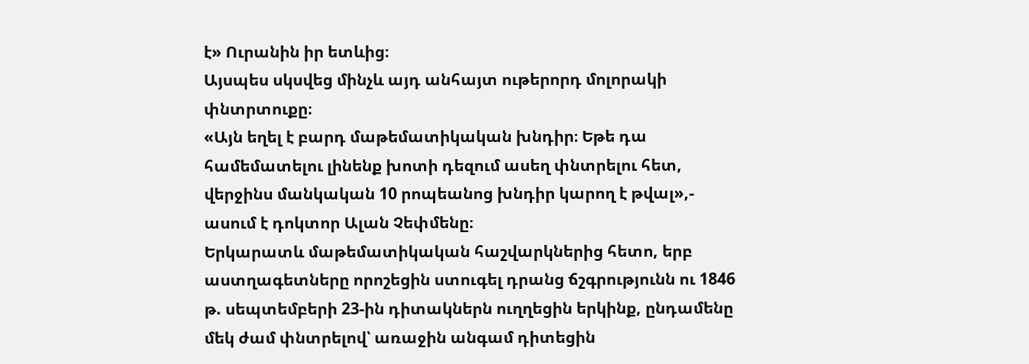է» Ուրանին իր ետևից։
Այսպես սկսվեց մինչև այդ անհայտ ութերորդ մոլորակի փնտրտուքը։
«Այն եղել է բարդ մաթեմատիկական խնդիր։ Եթե դա համեմատելու լինենք խոտի դեզում ասեղ փնտրելու հետ, վերջինս մանկական 10 րոպեանոց խնդիր կարող է թվալ»,- ասում է դոկտոր Ալան Չեփմենը։
Երկարատև մաթեմատիկական հաշվարկներից հետո, երբ աստղագետները որոշեցին ստուգել դրանց ճշգրությունն ու 1846 թ. սեպտեմբերի 23-ին դիտակներն ուղղեցին երկինք, ընդամենը մեկ ժամ փնտրելով՝ առաջին անգամ դիտեցին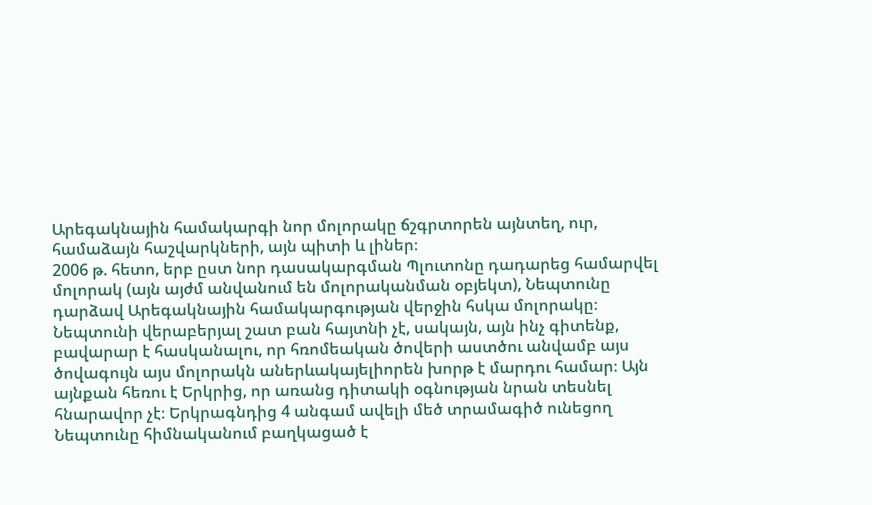Արեգակնային համակարգի նոր մոլորակը ճշգրտորեն այնտեղ, ուր, համաձայն հաշվարկների, այն պիտի և լիներ։
2006 թ. հետո, երբ ըստ նոր դասակարգման Պլուտոնը դադարեց համարվել մոլորակ (այն այժմ անվանում են մոլորականման օբյեկտ), Նեպտունը դարձավ Արեգակնային համակարգության վերջին հսկա մոլորակը։
Նեպտունի վերաբերյալ շատ բան հայտնի չէ, սակայն, այն ինչ գիտենք, բավարար է հասկանալու, որ հռոմեական ծովերի աստծու անվամբ այս ծովագույն այս մոլորակն աներևակայելիորեն խորթ է մարդու համար։ Այն այնքան հեռու է Երկրից, որ առանց դիտակի օգնության նրան տեսնել հնարավոր չէ։ Երկրագնդից 4 անգամ ավելի մեծ տրամագիծ ունեցող Նեպտունը հիմնականում բաղկացած է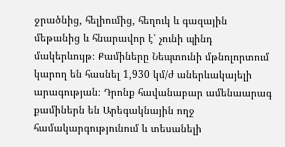ջրածնից, հելիումից, հեղուկ և գազային մեթանից և հնարավոր է՝ չունի պինդ մակերևույթ։ Քամիները Նեպտունի մթնոլորտում կարող են հասնել 1,930 կմ/ժ աներևակայելի արագության։ Դրոնք հավանաբար ամենաարագ քամիներն են Արեգակնային ողջ համակարգությունում և տեսանելի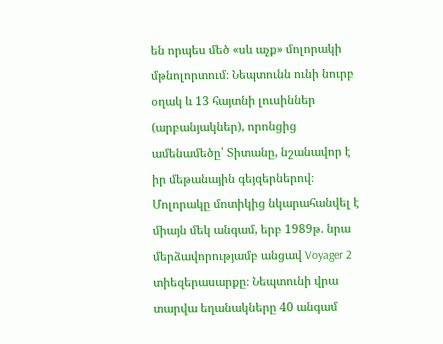են որպես մեծ «սև աչք» մոլորակի մթնոլորտում։ Նեպտունն ունի նուրբ օղակ և 13 հայտնի լուսիններ (արբանյակներ), որոնցից ամենամեծը՝ Տիտանը, նշանավոր է իր մեթանային գեյզերներով։
Մոլորակը մոտիկից նկարահանվել է միայն մեկ անգամ, երբ 1989թ. նրա մերձավորությամբ անցավ Voyager 2 տիեզերասարքը։ Նեպտունի վրա տարվա եղանակները 40 անգամ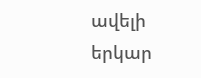ավելի երկար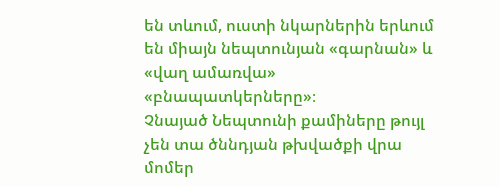են տևում, ուստի նկարներին երևում են միայն նեպտունյան «գարնան» և «վաղ ամառվա» «բնապատկերները»։
Չնայած Նեպտունի քամիները թույլ չեն տա ծննդյան թխվածքի վրա մոմեր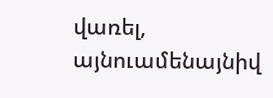վառել, այնուամենայնիվ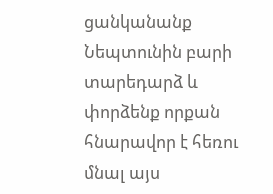ցանկանանք Նեպտունին բարի տարեդարձ և փորձենք որքան հնարավոր է հեռու մնալ այս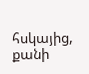հսկայից, քանի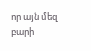որ այն մեզ բարի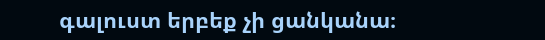գալուստ երբեք չի ցանկանա։